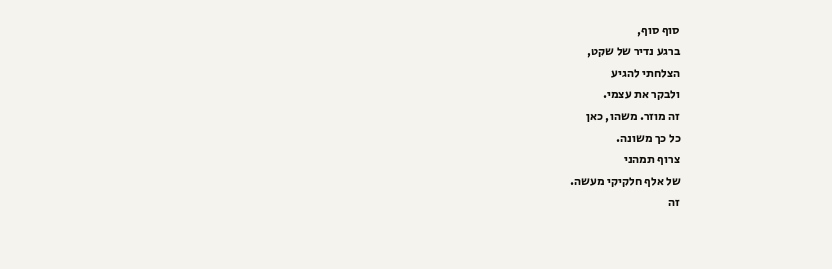סוף סוף,
ברגע נדיר של שקט,
הצלחתי להגיע
ולבקר את עצמי.
זה מוזר. משהו, כאן
כל כך משונה.
צרוף תמהני
של אלף חלקיקי מעשה.
זה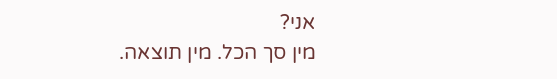אני?
מין סך הכל. מין תוצאה.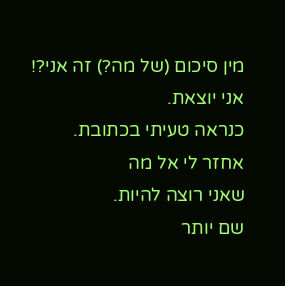מין סיכום (של מה?) זה אני?!
אני יוצאת.
כנראה טעיתי בכתובת.
אחזר לי אל מה
שאני רוצה להיות.
שם יותר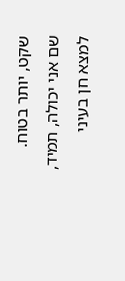שקט, יותר בטוח.
שם אני יכולה, תמיד,
למצא חן בעיני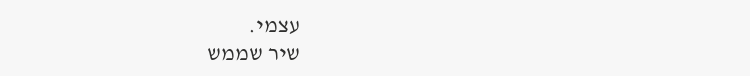עצמי.
שיר שממש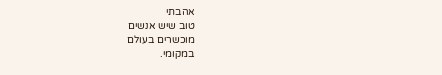אהבתי
טוב שיש אנשים
מוכשרים בעולם
במקומי.